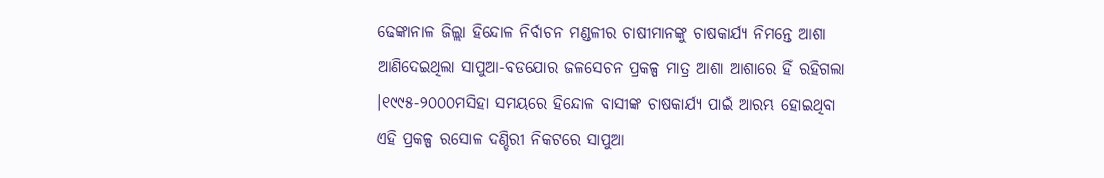ଢେଙ୍କାନାଳ ଜିଲ୍ଲା ହିନ୍ଦୋଳ ନିର୍ବାଚନ ମଣ୍ଡଳୀର ଚାଷୀମାନଙ୍କୁ ଚାଷକାର୍ଯ୍ୟ ନିମନ୍ତେ ଆଶା ଆଣିଦେଇଥିଲା ସାପୁଆ-ବଡଯୋର ଜଳସେଚନ ପ୍ରକଳ୍ପ ମାତ୍ର ଆଶା ଆଶାରେ ହିଁ ରହିଗଲା ।୧୯୯୫-୨୦୦୦ମସିହା ସମୟରେ ହିନ୍ଦୋଳ ବାସୀଙ୍କ ଚାଷକାର୍ଯ୍ୟ ପାଇଁ ଆରମ୍ଭ ହୋଇଥିବା ଏହି ପ୍ରକଳ୍ପ ରସୋଳ ଦଣ୍ଡିରୀ ନିକଟରେ ସାପୁଆ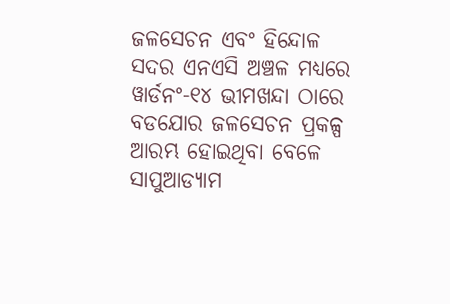ଜଳସେଚନ ଏବଂ ହିନ୍ଦୋଳ ସଦର ଏନଏସି ଅଞ୍ଚଳ ମଧ୍ୟରେ ୱାର୍ଡନଂ-୧୪ ଭୀମଖନ୍ଦା ଠାରେ ବଡଯୋର ଜଳସେଚନ ପ୍ରକଳ୍ପ ଆରମ୍ଭ ହୋଇଥିବା ବେଳେ ସାପୁଆଡ୍ୟାମ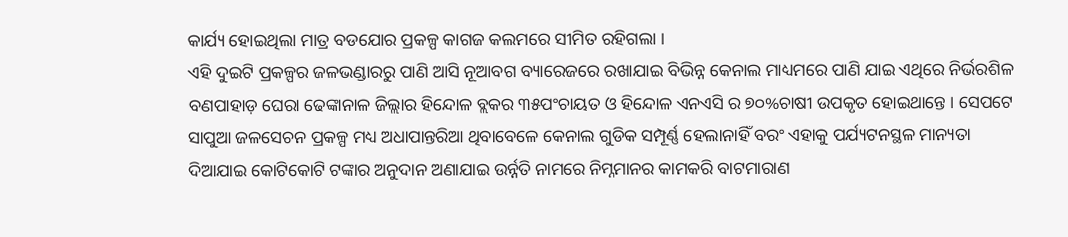କାର୍ଯ୍ୟ ହୋଇଥିଲା ମାତ୍ର ବଡଯୋର ପ୍ରକଳ୍ପ କାଗଜ କଲମରେ ସୀମିତ ରହିଗଲା ।
ଏହି ଦୁଇଟି ପ୍ରକଳ୍ପର ଜଳଭଣ୍ଡାରରୁ ପାଣି ଆସି ନୂଆବଗ ବ୍ୟାରେଜରେ ରଖାଯାଇ ବିଭିନ୍ନ କେନାଲ ମାଧ୍ୟମରେ ପାଣି ଯାଇ ଏଥିରେ ନିର୍ଭରଶିଳ ବଣପାହାଡ଼ ଘେରା ଢେଙ୍କାନାଳ ଜିଲ୍ଲାର ହିନ୍ଦୋଳ ବ୍ଲକର ୩୫ପଂଚାୟତ ଓ ହିନ୍ଦୋଳ ଏନଏସି ର ୭୦%ଚାଷୀ ଉପକୃତ ହୋଇଥାନ୍ତେ । ସେପଟେ ସାପୁଆ ଜଳସେଚନ ପ୍ରକଳ୍ପ ମଧ୍ୟ ଅଧାପାନ୍ତରିଆ ଥିବାବେଳେ କେନାଲ ଗୁଡିକ ସମ୍ପୂର୍ଣ୍ଣ ହେଲାନାହିଁ ବରଂ ଏହାକୁ ପର୍ଯ୍ୟଟନସ୍ଥଳ ମାନ୍ୟତା ଦିଆଯାଇ କୋଟିକୋଟି ଟଙ୍କାର ଅନୁଦାନ ଅଣାଯାଇ ଉର୍ନ୍ନତି ନାମରେ ନିମ୍ନମାନର କାମକରି ବାଟମାରାଣ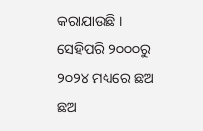କରାଯାଉଛି ।
ସେହିପରି ୨୦୦୦ରୁ ୨୦୨୪ ମଧ୍ୟରେ ଛଅ ଛଅ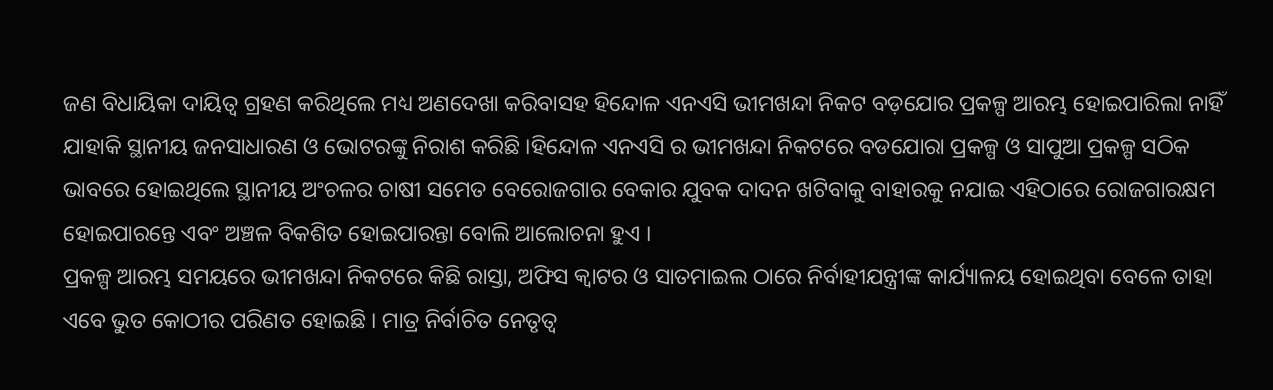ଜଣ ବିଧାୟିକା ଦାୟିତ୍ୱ ଗ୍ରହଣ କରିଥିଲେ ମଧ୍ୟ ଅଣଦେଖା କରିବାସହ ହିନ୍ଦୋଳ ଏନଏସି ଭୀମଖନ୍ଦା ନିକଟ ବଡ଼ଯୋର ପ୍ରକଳ୍ପ ଆରମ୍ଭ ହୋଇପାରିଲା ନାହିଁ ଯାହାକି ସ୍ଥାନୀୟ ଜନସାଧାରଣ ଓ ଭୋଟରଙ୍କୁ ନିରାଶ କରିଛି ।ହିନ୍ଦୋଳ ଏନଏସି ର ଭୀମଖନ୍ଦା ନିକଟରେ ବଡଯୋରା ପ୍ରକଳ୍ପ ଓ ସାପୁଆ ପ୍ରକଳ୍ପ ସଠିକ ଭାବରେ ହୋଇଥିଲେ ସ୍ଥାନୀୟ ଅଂଚଳର ଚାଷୀ ସମେତ ବେରୋଜଗାର ବେକାର ଯୁବକ ଦାଦନ ଖଟିବାକୁ ବାହାରକୁ ନଯାଇ ଏହିଠାରେ ରୋଜଗାରକ୍ଷମ ହୋଇପାରନ୍ତେ ଏବଂ ଅଞ୍ଚଳ ବିକଶିତ ହୋଇପାରନ୍ତା ବୋଲି ଆଲୋଚନା ହୁଏ ।
ପ୍ରକଳ୍ପ ଆରମ୍ଭ ସମୟରେ ଭୀମଖନ୍ଦା ନିକଟରେ କିଛି ରାସ୍ତା, ଅଫିସ କ୍ଵାଟର ଓ ସାତମାଇଲ ଠାରେ ନିର୍ବାହୀଯନ୍ତ୍ରୀଙ୍କ କାର୍ଯ୍ୟାଳୟ ହୋଇଥିବା ବେଳେ ତାହା ଏବେ ଭୁତ କୋଠୀର ପରିଣତ ହୋଇଛି । ମାତ୍ର ନିର୍ବାଚିତ ନେତୃତ୍ୱ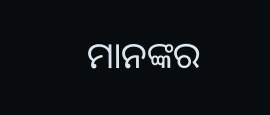ମାନଙ୍କର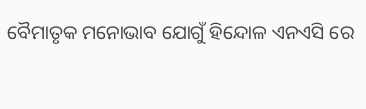ବୈମାତୃକ ମନୋଭାବ ଯୋଗୁଁ ହିନ୍ଦୋଳ ଏନଏସି ରେ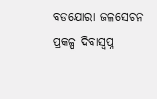ବଡଯୋରା ଜଳସେଚନ ପ୍ରକଳ୍ପ ଦିବାସ୍ବପ୍ନ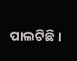ପାଲଟିଛି ।